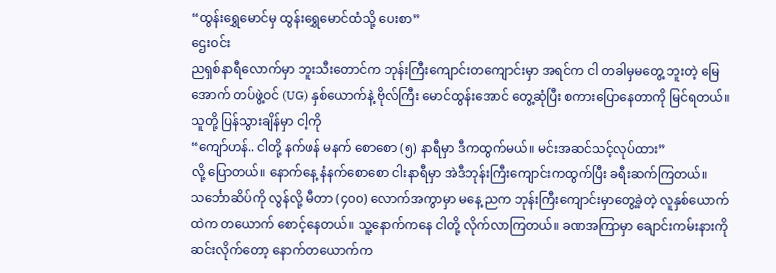“ထွန်းရွှေမောင်မှ ထွန်းရွှေမောင်ထံသို့ ပေးစာ”
ဌေးဝင်း
ညရှစ်နာရီလောက်မှာ ဘူးသီးတောင်က ဘုန်းကြီးကျောင်းတကျောင်းမှာ အရင်က ငါ တခါမှမတွေ့ ဘူးတဲ့ မြေအောက် တပ်ဖွဲ့ဝင် (UG) နှစ်ယောက်နဲ့ ဗိုလ်ကြီး မောင်ထွန်းအောင် တွေ့ဆုံပြီး စကားပြောနေတာကို မြင်ရတယ်။ သူတို့ ပြန်သွားချိန်မှာ ငါ့ကို
“ကျော်ဟန်.. ငါတို့ နက်ဖန် မနက် စောစော (၅) နာရီမှာ ဒီကထွက်မယ်။ မင်းအဆင်သင့်လုပ်ထား”
လို့ ပြောတယ်။ နောက်နေ့ နံနက်စောစော ငါးနာရီမှာ အဲဒီဘုန်းကြီးကျောင်းကထွက်ပြီး ခရီးဆက်ကြတယ်။ သင်္ဘောဆိပ်ကို လွန်လို့ မီတာ (၄၀၀) လောက်အကွာမှာ မနေ့ ညက ဘုန်းကြီးကျောင်းမှာတွေ့ခဲ့တဲ့ လူနှစ်ယောက်ထဲက တယောက် စောင့်နေတယ်။ သူ့နောက်ကနေ ငါတို့ လိုက်လာကြတယ်။ ခဏအကြာမှာ ချောင်းကမ်းနားကို ဆင်းလိုက်တော့ နောက်တယောက်က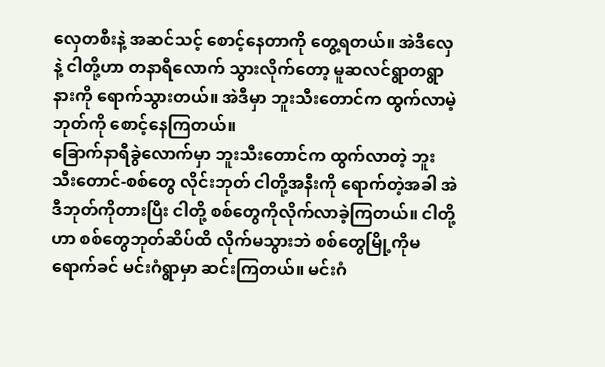လှေတစီးနဲ့ အဆင်သင့် စောင့်နေတာကို တွေ့ရတယ်။ အဲဒီလှေနဲ့ ငါတို့ဟာ တနာရီလောက် သွားလိုက်တော့ မူဆလင်ရွာတရွာနားကို ရောက်သွားတယ်။ အဲဒီမှာ ဘူးသီးတောင်က ထွက်လာမဲ့ဘုတ်ကို စောင့်နေကြတယ်။
ခြောက်နာရီခွဲလောက်မှာ ဘူးသီးတောင်က ထွက်လာတဲ့ ဘူးသီးတောင်-စစ်တွေ လိုင်းဘုတ် ငါတို့အနီးကို ရောက်တဲ့အခါ အဲဒီဘုတ်ကိုတားပြီး ငါတို့ စစ်တွေကိုလိုက်လာခဲ့ကြတယ်။ ငါတို့ဟာ စစ်တွေဘုတ်ဆိပ်ထိ လိုက်မသွားဘဲ စစ်တွေမြို့ကိုမရောက်ခင် မင်းဂံရွာမှာ ဆင်းကြတယ်။ မင်းဂံ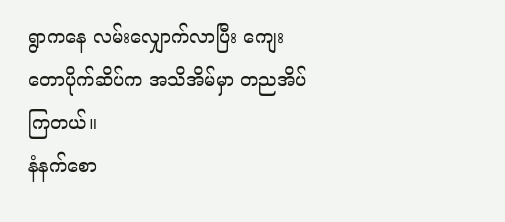ရွာကနေ လမ်းလျှောက်လာပြီး ကျေးတောပိုက်ဆိပ်က အသိအိမ်မှာ တညအိပ်ကြတယ်။
နံနက်စော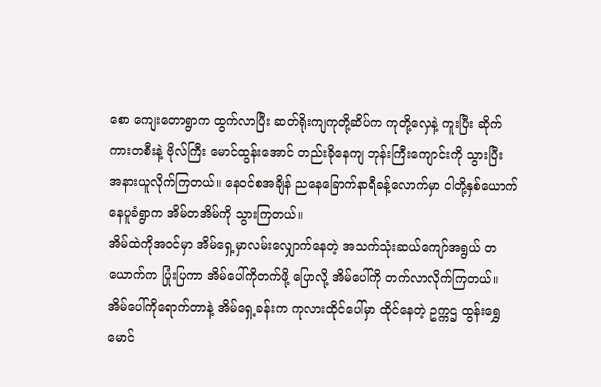စော ကျေးတောရွာက ထွက်လာပြီး ဆတ်ရိုးကျကုတို့ဆိပ်က ကုတို့လှေနဲ့ ကူးပြီး ဆိုက်ကားတစီးနဲ့ ဗိုလ်ကြီး မောင်ထွန်းအောင် တည်းခိုနေကျ ဘုန်းကြီးကျောင်းကို သွားပြီး အနားယူလိုက်ကြတယ်။ နေဝင်စအချိန် ညနေခြောက်နာရီခန့်လောက်မှာ ငါတို့နှစ်ယောက် နေပူခံရွာက အိမ်တအိမ်ကို သွားကြတယ်။
အိမ်ထဲကိုအဝင်မှာ အိမ်ရှေ့မှာလမ်းလျှောက်နေတဲ့ အသက်သုံးဆယ်ကျော်အရွယ် တယောက်က ပြုံးပြကာ အိမ်ပေါ်ကိုတက်ဖို့ ပြောလို့ အိမ်ပေါ်ကို တက်လာလိုက်ကြတယ်။ အိမ်ပေါ်ကိုရောက်တာနဲ့ အိမ်ရှေ့ခန်းက ကုလားထိုင်ပေါ်မှာ ထိုင်နေတဲ့ ဥက္ကဌ ထွန်းရွှေမောင်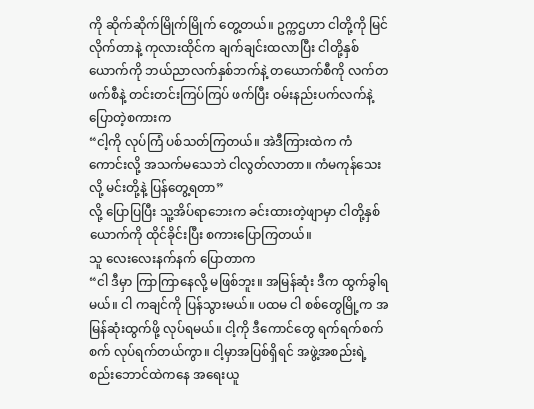ကို ဆိုက်ဆိုက်မြိုက်မြိုက် တွေ့တယ်။ ဥက္ကဌဟာ ငါတို့ကို မြင်လိုက်တာနဲ့ ကုလားထိုင်က ချက်ချင်းထလာပြီး ငါတို့နှစ်ယောက်ကို ဘယ်ညာလက်နှစ်ဘက်နဲ့ တယောက်စီကို လက်တဖက်စီနဲ့ တင်းတင်းကြပ်ကြပ် ဖက်ပြီး ဝမ်းနည်းပက်လက်နဲ့ ပြောတဲ့စကားက
“ငါ့ကို လုပ်ကြံ ပစ်သတ်ကြတယ်။ အဲဒီကြားထဲက ကံကောင်းလို့ အသက်မသေဘဲ ငါလွတ်လာတာ။ ကံမကုန်သေးလို့ မင်းတို့နဲ့ ပြန်တွေ့ရတာ”
လို့ ပြောပြပြီး သူ့အိပ်ရာဘေးက ခင်းထားတဲ့ဖျာမှာ ငါတို့နှစ်ယောက်ကို ထိုင်ခိုင်းပြီး စကားပြောကြတယ်။
သူ လေးလေးနက်နက် ပြောတာက
“ငါ ဒီမှာ ကြာကြာနေလို့ မဖြစ်ဘူး။ အမြန်ဆုံး ဒီက ထွက်ခွါရမယ်။ ငါ ကချင်ကို ပြန်သွားမယ်။ ပထမ ငါ စစ်တွေမြို့က အမြန်ဆုံးထွက်ဖို့ လုပ်ရမယ်။ ငါ့ကို ဒီကောင်တွေ ရက်ရက်စက်စက် လုပ်ရက်တယ်ကွာ။ ငါ့မှာအပြစ်ရှိရင် အဖွဲ့အစည်းရဲ့ စည်းဘောင်ထဲကနေ အရေးယူ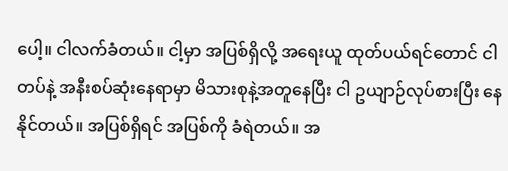ပေါ့။ ငါလက်ခံတယ်။ ငါ့မှာ အပြစ်ရှိလို့ အရေးယူ ထုတ်ပယ်ရင်တောင် ငါ တပ်နဲ့ အနီးစပ်ဆုံးနေရာမှာ မိသားစုနဲ့အတူနေပြီး ငါ ဥယျာဉ်လုပ်စားပြီး နေနိုင်တယ်။ အပြစ်ရှိရင် အပြစ်ကို ခံရဲတယ်။ အ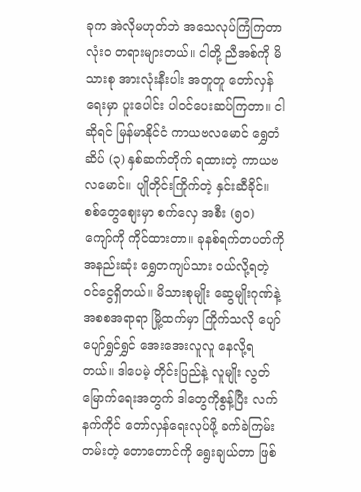ခုက အဲလိုမဟုတ်ဘဲ အသေလုပ်ကြံကြတာ လုံးဝ တရားများတယ်။ ငါတို့ ညီအစ်ကို မိသားစု အားလုံးနီးပါး အတူတူ တော်လှန်ရေးမှာ ပူးပေါင်း ပါဝင်ပေးဆပ်ကြတာ။ ငါဆိုရင် မြန်မာနိုင်ငံ ကာယဗလမောင် ရွှေတံဆိပ် (၃) နှစ်ဆက်တိုက် ရထားတဲ့ ကာယဗလမောင်။ ပျိုတိုင်းကြိုက်တဲ့ နှင်းဆီခိုင်။ စစ်တွေစျေးမှာ စက်လှေ အစီး (၅၀) ကျော်ကို ကိုင်ထားတာ။ ခုနစ်ရက်တပတ်ကို အနည်းဆုံး ရွှေတကျပ်သား ဝယ်လို့ရတဲ့ ဝင်ငွေရှိတယ်။ မိသားစုမျိုး ဆွေမျိုးဂုဏ်နဲ့ အစစအရာရာ မြို့ထက်မှာ ကြိုက်သလို ပျော်ပျော်ရွှင်ရွှင် အေးအေးလူလူ နေလို့ရတယ်။ ဒါပေမဲ့ တိုင်းပြည်နဲ့ လူမျိုး လွတ်မြောက်ရေးအတွက် ဒါတွေကိုစွန့်ပြီး လက်နက်ကိုင် တော်လှန်ရေးလုပ်ဖို့ ခက်ခဲကြမ်းတမ်းတဲ့ တောတောင်ကို ရွေးချယ်တာ ဖြစ်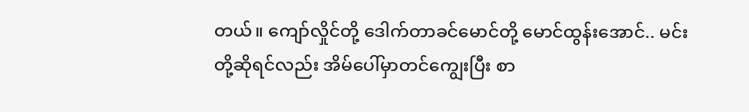တယ်။ ကျော်လှိုင်တို့ ဒေါက်တာခင်မောင်တို့ မောင်ထွန်းအောင်.. မင်းတို့ဆိုရင်လည်း အိမ်ပေါ်မှာတင်ကျွေးပြီး စာ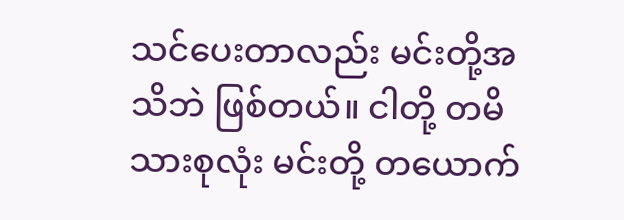သင်ပေးတာလည်း မင်းတို့အသိဘဲ ဖြစ်တယ်။ ငါတို့ တမိသားစုလုံး မင်းတို့ တယောက်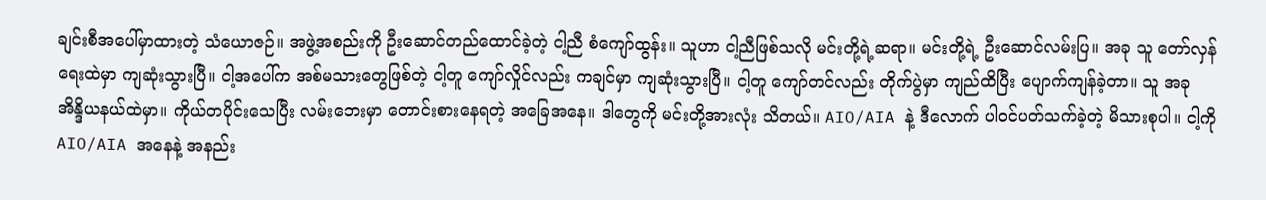ချင်းစီအပေါ်မှာထားတဲ့ သံယောဇဉ်။ အဖွဲ့အစည်းကို ဦးဆောင်တည်ထောင်ခဲ့တဲ့ ငါ့ညီ စံကျော်ထွန်း။ သူဟာ ငါ့ညီဖြစ်သလို မင်းတို့ရဲ့ဆရာ။ မင်းတို့ရဲ့ ဦးဆောင်လမ်းပြ။ အခု သူ တော်လှန်ရေးထဲမှာ ကျဆုံးသွားပြီ။ ငါ့အပေါ်က အစ်မသားတွေဖြစ်တဲ့ ငါ့တူ ကျော်လှိုင်လည်း ကချင်မှာ ကျဆုံးသွားပြီ။ ငါ့တူ ကျော်တင်လည်း တိုက်ပွဲမှာ ကျည်ထိပြီး ပျောက်ကျန်ခဲ့တာ။ သူ အခု အိန္ဒိယနယ်ထဲမှာ။ ကိုယ်တပိုင်းသေပြီး လမ်းဘေးမှာ တောင်းစားနေရတဲ့ အခြေအနေ။ ဒါတွေကို မင်းတို့အားလုံး သိတယ်။ AIO/AIA နဲ့ ဒီလောက် ပါဝင်ပတ်သက်ခဲ့တဲ့ မိသားစုပါ။ ငါ့ကို AIO/AIA အနေနဲ့ အနည်း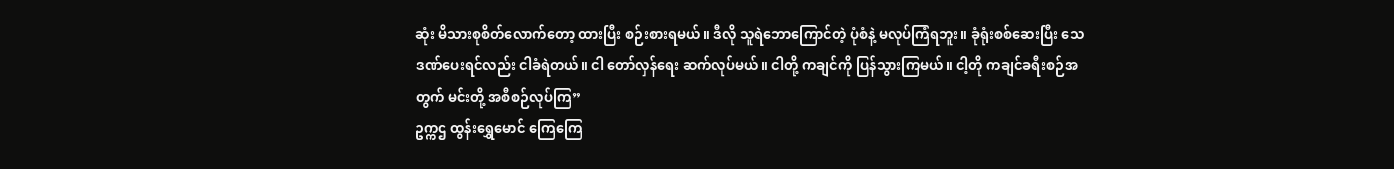ဆုံး မိသားစုစိတ်လောက်တော့ ထားပြီး စဉ်းစားရမယ်။ ဒီလို သူရဲဘောကြောင်တဲ့ ပုံစံနဲ့ မလုပ်ကြံရဘူး။ ခုံရုံးစစ်ဆေးပြီး သေဒဏ်ပေးရင်လည်း ငါခံရဲတယ်။ ငါ တော်လှန်ရေး ဆက်လုပ်မယ်။ ငါတို့ ကချင်ကို ပြန်သွားကြမယ်။ ငါ့တို ကချင်ခရီးစဉ်အတွက် မင်းတို့ အစီစဉ်လုပ်ကြ”
ဥက္ကဌ ထွန်းရွှေမောင် ကြေကြေ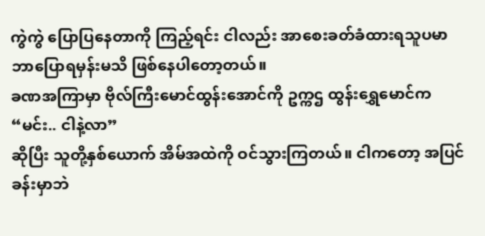ကွဲကွဲ ပြောပြနေတာကို ကြည့်ရင်း ငါလည်း အာစေးခတ်ခံထားရသူပမာ ဘာပြောရမှန်းမသိ ဖြစ်နေပါတော့တယ်။
ခဏအကြာမှာ ဗိုလ်ကြီးမောင်ထွန်းအောင်ကို ဥက္ကဌ ထွန်းရွှေမောင်က
“မင်း.. ငါနဲ့လာ”
ဆိုပြီး သူတို့နှစ်ယောက် အိမ်အထဲကို ဝင်သွားကြတယ်။ ငါကတော့ အပြင်ခန်းမှာဘဲ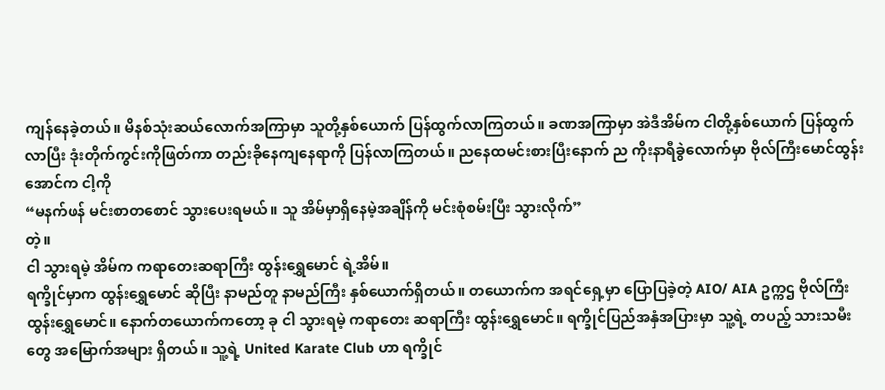ကျန်နေခဲ့တယ်။ မိနစ်သုံးဆယ်လောက်အကြာမှာ သူတို့နှစ်ယောက် ပြန်ထွက်လာကြတယ်။ ခဏအကြာမှာ အဲဒီအိမ်က ငါတို့နှစ်ယောက် ပြန်ထွက်လာပြီး ဒုံးတိုက်ကွင်းကိုဖြတ်ကာ တည်းခိုနေကျနေရာကို ပြန်လာကြတယ်။ ညနေထမင်းစားပြီးနောက် ည ကိုးနာရီခွဲလောက်မှာ ဗိုလ်ကြီးမောင်ထွန်းအောင်က ငါ့ကို
“မနက်ဖန် မင်းစာတစောင် သွားပေးရမယ်။ သူ အိမ်မှာရှိနေမဲ့အချိန်ကို မင်းစုံစမ်းပြီး သွားလိုက်”
တဲ့။
ငါ သွားရမဲ့ အိမ်က ကရာတေးဆရာကြီး ထွန်းရွှေမောင် ရဲ့အိမ်။
ရက္ခိုင်မှာက ထွန်းရွှေမောင် ဆိုပြီး နာမည်တူ နာမည်ကြီး နှစ်ယောက်ရှိတယ်။ တယောက်က အရင်ရှေ့မှာ ပြောပြခဲ့တဲ့ AIO/ AIA ဥက္ကဌ ဗိုလ်ကြီး ထွန်းရွှေမောင်။ နောက်တယောက်ကတော့ ခု ငါ သွားရမဲ့ ကရာတေး ဆရာကြီး ထွန်းရွှေမောင်။ ရက္ခိုင်ပြည်အနှံအပြားမှာ သူ့ရဲ့ တပည့် သားသမီးတွေ အမြောက်အများ ရှိတယ်။ သူ့ရဲ့ United Karate Club ဟာ ရက္ခိုင်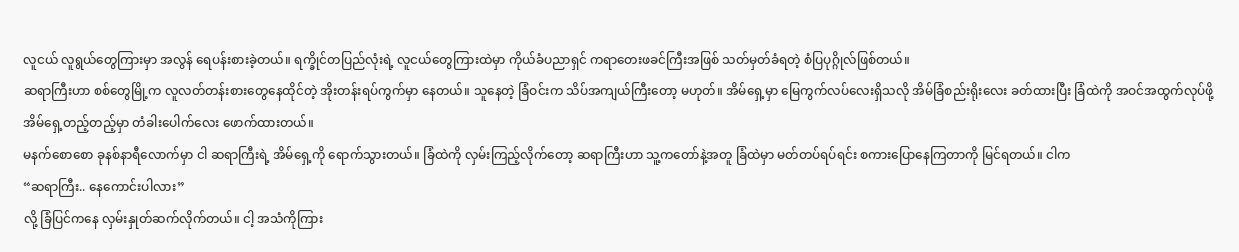လူငယ် လူရွယ်တွေကြားမှာ အလွန် ရေပန်းစားခဲ့တယ်။ ရက္ခိုင်တပြည်လုံးရဲ့ လူငယ်တွေကြားထဲမှာ ကိုယ်ခံပညာရှင် ကရာတေးဖခင်ကြီးအဖြစ် သတ်မှတ်ခံရတဲ့ စံပြပုဂ္ဂိုလ်ဖြစ်တယ်။
ဆရာကြီးဟာ စစ်တွေမြို့က လူလတ်တန်းစားတွေနေထိုင်တဲ့ အိုးတန်းရပ်ကွက်မှာ နေတယ်။ သူနေတဲ့ ခြံဝင်းက သိပ်အကျယ်ကြီးတော့ မဟုတ်။ အိမ်ရှေ့မှာ မြေကွက်လပ်လေးရှိသလို အိမ်ခြံစည်းရိုးလေး ခတ်ထားပြီး ခြံထဲကို အဝင်အထွက်လုပ်ဖို့ အိမ်ရှေ့တည့်တည့်မှာ တံခါးပေါက်လေး ဖောက်ထားတယ်။
မနက်စောစော ခုနစ်နာရီလောက်မှာ ငါ ဆရာကြီးရဲ့ အိမ်ရှေ့ကို ရောက်သွားတယ်။ ခြံထဲကို လှမ်းကြည့်လိုက်တော့ ဆရာကြီးဟာ သူ့ကတော်နဲ့အတူ ခြံထဲမှာ မတ်တပ်ရပ်ရင်း စကားပြောနေကြတာကို မြင်ရတယ်။ ငါက
“ဆရာကြီး.. နေကောင်းပါလား”
လို့ ခြံပြင်ကနေ လှမ်းနှုတ်ဆက်လိုက်တယ်။ ငါ့ အသံကိုကြား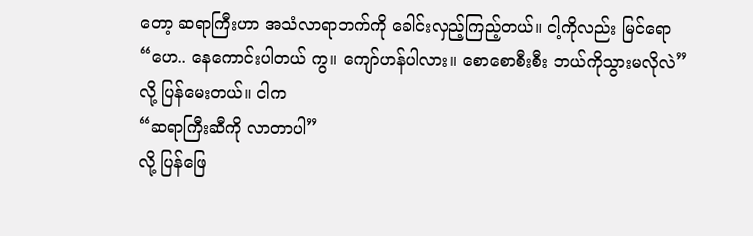တော့ ဆရာကြီးဟာ အသံလာရာဘက်ကို ခေါင်းလှည့်ကြည့်တယ်။ ငါ့ကိုလည်း မြင်ရော
“ဟေ.. နေကောင်းပါတယ် ကွ။ ကျော်ဟန်ပါလား။ စောစောစီးစီး ဘယ်ကိုသွားမလိုလဲ”
လို့ ပြန်မေးတယ်။ ငါက
“ဆရာကြီးဆီကို လာတာပါ”
လို့ ပြန်ဖြေ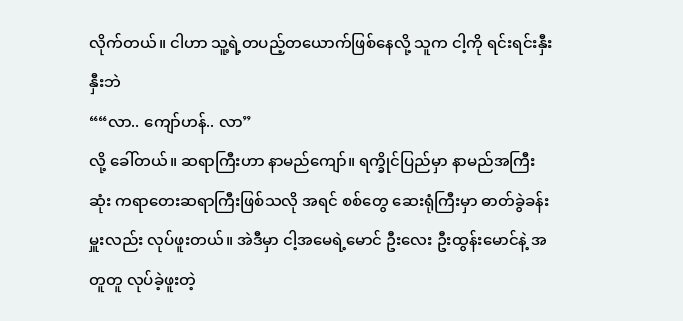လိုက်တယ်။ ငါဟာ သူ့ရဲ့တပည့်တယောက်ဖြစ်နေလို့ သူက ငါ့ကို ရင်းရင်းနှီးနှီးဘဲ
““လာ.. ကျော်ဟန်.. လာ”
လို့ ခေါ်တယ်။ ဆရာကြီးဟာ နာမည်ကျော်။ ရက္ခိုင်ပြည်မှာ နာမည်အကြီးဆုံး ကရာတေးဆရာကြီးဖြစ်သလို အရင် စစ်တွေ ဆေးရုံကြီးမှာ ဓာတ်ခွဲခန်းမှူးလည်း လုပ်ဖူးတယ်။ အဲဒီမှာ ငါ့အမေရဲ့မောင် ဦးလေး ဦးထွန်းမောင်နဲ့ အတူတူ လုပ်ခဲ့ဖူးတဲ့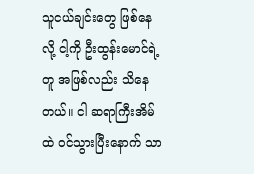သူငယ်ချင်းတွေ ဖြစ်နေလို့ ငါ့ကို ဦးထွန်းမောင်ရဲ့တူ အဖြစ်လည်း သိနေတယ်။ ငါ ဆရာကြီးအိမ်ထဲ ဝင်သွားပြီးနောက် သာ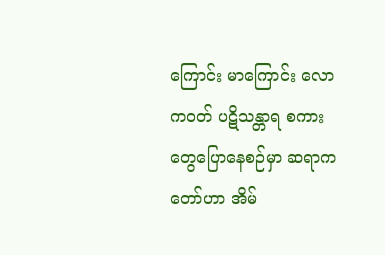ကြောင်း မာကြောင်း လောကဝတ် ပဋိသန္တာရ စကားတွေပြောနေစဉ်မှာ ဆရာကတော်ဟာ အိမ်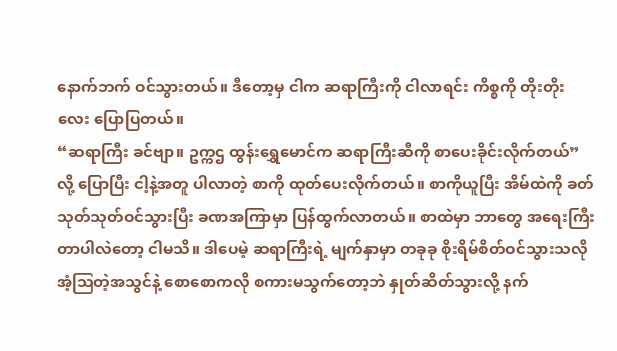နောက်ဘက် ဝင်သွားတယ်။ ဒီတော့မှ ငါက ဆရာကြီးကို ငါလာရင်း ကိစ္စကို တိုးတိုးလေး ပြောပြတယ်။
“ဆရာကြီး ခင်ဗျာ။ ဥက္ကဌ ထွန်းရွှေမောင်က ဆရာကြီးဆီကို စာပေးခိုင်းလိုက်တယ်”
လို့ ပြောပြီး ငါ့နဲ့အတူ ပါလာတဲ့ စာကို ထုတ်ပေးလိုက်တယ်။ စာကိုယူပြီး အိမ်ထဲကို ခတ်သုတ်သုတ်ဝင်သွားပြီး ခဏအကြာမှာ ပြန်ထွက်လာတယ်။ စာထဲမှာ ဘာတွေ အရေးကြီးတာပါလဲတော့ ငါမသိ။ ဒါပေမဲ့ ဆရာကြီးရဲ့ မျက်နှာမှာ တခုခု စိုးရိမ်စိတ်ဝင်သွားသလို အံ့ဩတဲ့အသွင်နဲ့ စောစောကလို စကားမသွက်တော့ဘဲ နှုတ်ဆိတ်သွားလို့ နက်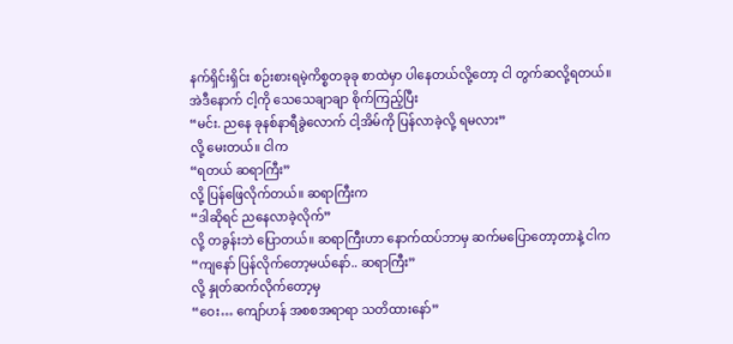နက်ရှိင်းရှိင်း စဉ်းစားရမဲ့ကိစ္စတခုခု စာထဲမှာ ပါနေတယ်လို့တော့ ငါ တွက်ဆလို့ရတယ်။ အဲဒီနောက် ငါ့ကို သေသေချာချာ စိုက်ကြည့်ပြီး
“မင်း. ညနေ ခုနစ်နာရီခွဲလောက် ငါ့အိမ်ကို ပြန်လာခဲ့လို့ ရမလား”
လို့ မေးတယ်။ ငါက
“ရတယ် ဆရာကြီး”
လို့ ပြန်ဖြေလိုက်တယ်။ ဆရာကြီးက
“ဒါဆိုရင် ညနေလာခဲ့လိုက်”
လို့ တခွန်းဘဲ ပြောတယ်။ ဆရာကြီးဟာ နောက်ထပ်ဘာမှ ဆက်မပြောတော့တာနဲ့ ငါက
“ကျနော် ပြန်လိုက်တော့မယ်နော်.. ဆရာကြီး”
လို့ နှုတ်ဆက်လိုက်တော့မှ
“ဝေး… ကျော်ဟန် အစစအရာရာ သတိထားနော်”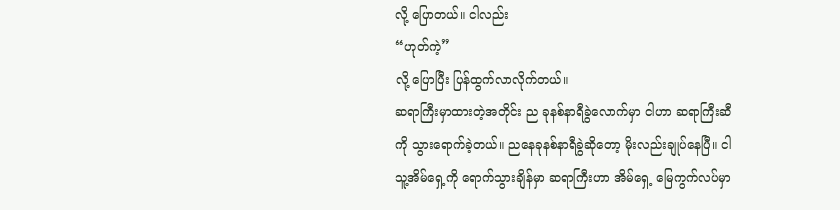လို့ ပြောတယ်။ ငါလည်း
“ဟုတ်ကဲ့”
လို့ ပြောပြီး ပြန်ထွက်လာလိုက်တယ်။
ဆရာကြီးမှာထားတဲ့အတိုင်း ည ခုနစ်နာရီခွဲလောက်မှာ ငါဟာ ဆရာကြီးဆီကို သွားရောက်ခဲ့တယ်။ ညနေခုနစ်နာရီခွဲဆိုတော့ မိုးလည်းချုပ်နေပြီ။ ငါ သူ့အိမ်ရှေ့ကို ရောက်သွားချိန်မှာ ဆရာကြီးဟာ အိမ်ရှေ့ မြေကွက်လပ်မှာ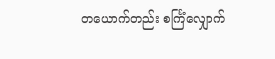တယောက်တည်း စင်္ကြံလျှောက်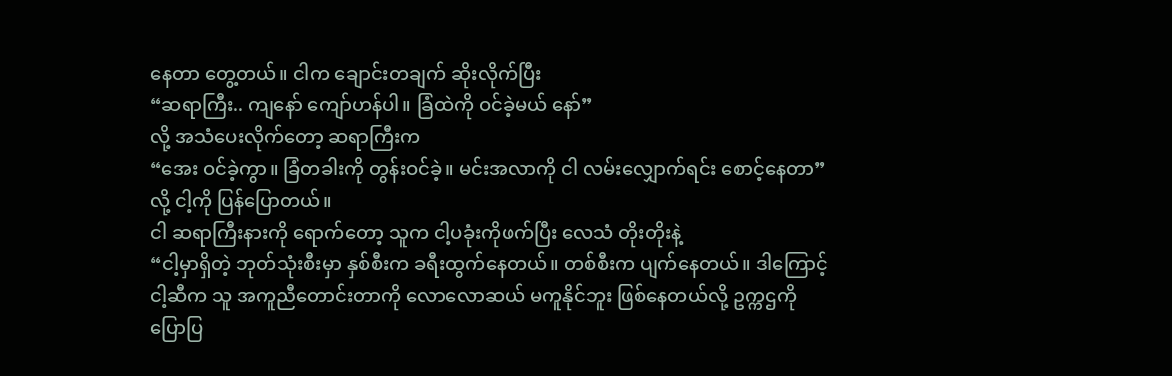နေတာ တွေ့တယ်။ ငါက ချောင်းတချက် ဆိုးလိုက်ပြီး
“ဆရာကြီး.. ကျနော် ကျော်ဟန်ပါ။ ခြံထဲကို ဝင်ခဲ့မယ် နော်”
လို့ အသံပေးလိုက်တော့ ဆရာကြီးက
“အေး ဝင်ခဲ့ကွာ။ ခြံတခါးကို တွန်းဝင်ခဲ့။ မင်းအလာကို ငါ လမ်းလျှောက်ရင်း စောင့်နေတာ”
လို့ ငါ့ကို ပြန်ပြောတယ်။
ငါ ဆရာကြီးနားကို ရောက်တော့ သူက ငါ့ပခုံးကိုဖက်ပြီး လေသံ တိုးတိုးနဲ့
“ငါ့မှာရှိတဲ့ ဘုတ်သုံးစီးမှာ နှစ်စီးက ခရီးထွက်နေတယ်။ တစ်စီးက ပျက်နေတယ်။ ဒါကြောင့် ငါ့ဆီက သူ အကူညီတောင်းတာကို လောလောဆယ် မကူနိုင်ဘူး ဖြစ်နေတယ်လို့ ဥက္ကဌကို ပြောပြ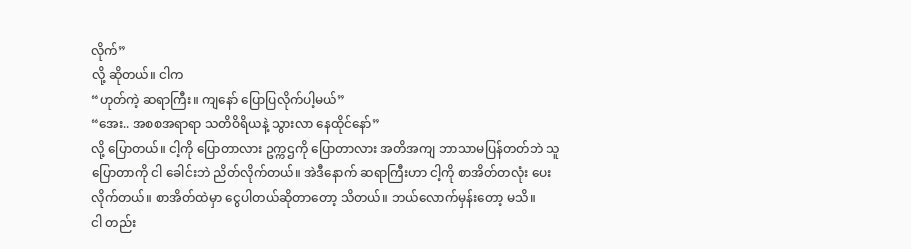လိုက်”
လို့ ဆိုတယ်။ ငါက
“ဟုတ်ကဲ့ ဆရာကြီး။ ကျနော် ပြောပြလိုက်ပါ့မယ်”
“အေး.. အစစအရာရာ သတိဝိရိယနဲ့ သွားလာ နေထိုင်နော်”
လို့ ပြောတယ်။ ငါ့ကို ပြောတာလား ဥက္ကဌကို ပြောတာလား အတိအကျ ဘာသာမပြန်တတ်ဘဲ သူပြောတာကို ငါ ခေါင်းဘဲ ညိတ်လိုက်တယ်။ အဲဒီနောက် ဆရာကြီးဟာ ငါ့ကို စာအိတ်တလုံး ပေးလိုက်တယ်။ စာအိတ်ထဲမှာ ငွေပါတယ်ဆိုတာတော့ သိတယ်။ ဘယ်လောက်မှန်းတော့ မသိ။
ငါ တည်း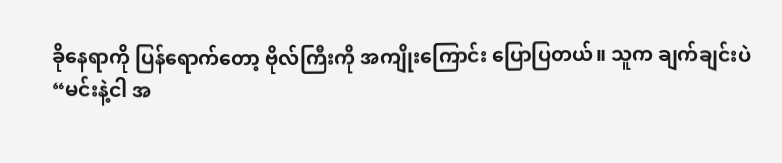ခိုနေရာကို ပြန်ရောက်တော့ ဗိုလ်ကြီးကို အကျိုးကြောင်း ပြောပြတယ်။ သူက ချက်ချင်းပဲ
“မင်းနဲ့ငါ အ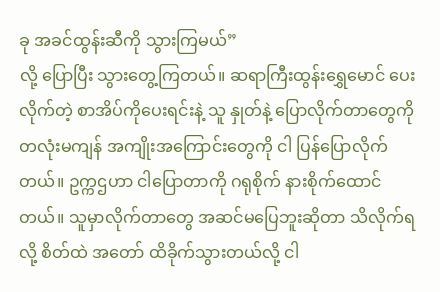ခု အခင်ထွန်းဆီကို သွားကြမယ်”
လို့ ပြောပြီး သွားတွေ့ကြတယ်။ ဆရာကြီးထွန်းရွှေမောင် ပေးလိုက်တဲ့ စာအိပ်ကိုပေးရင်းနဲ့ သူ နှုတ်နဲ့ ပြောလိုက်တာတွေကို တလုံးမကျန် အကျိုးအကြောင်းတွေကို ငါ ပြန်ပြောလိုက်တယ်။ ဥက္ကဌဟာ ငါပြောတာကို ဂရုစိုက် နားစိုက်ထောင်တယ်။ သူမှာလိုက်တာတွေ အဆင်မပြေဘူးဆိုတာ သိလိုက်ရလို့ စိတ်ထဲ အတော် ထိခိုက်သွားတယ်လို့ ငါ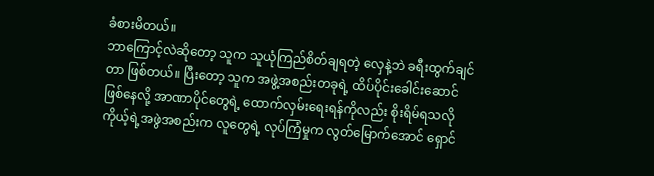ခံစားမိတယ်။
ဘာကြောင့်လဲဆိုတော့ သူက သူယုံကြည်စိတ်ချရတဲ့ လှေနဲ့ဘဲ ခရီးထွက်ချင်တာ ဖြစ်တယ်။ ပြီးတော့ သူက အဖွဲ့အစည်းတခုရဲ့ ထိပ်ပိုင်းခေါင်းဆောင်ဖြစ်နေလို့ အာဏာပိုင်တွေရဲ့ ထောက်လှမ်းရေးရန်ကိုလည်း စိုးရိမ်ရသလို ကိုယ့်ရဲ့အဖွဲအစည်းက လူတွေရဲ့ လုပ်ကြံမှုက လွတ်မြောက်အောင် ရှောင်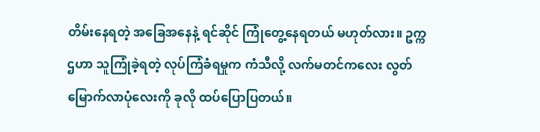တိမ်းနေရတဲ့ အခြေအနေနဲ့ ရင်ဆိုင် ကြုံတွေ့နေရတယ် မဟုတ်လား။ ဥက္ကဌဟာ သူကြုံခဲ့ရတဲ့ လုပ်ကြံခံရမှုက ကံသီလို့ လက်မတင်ကလေး လွတ်မြောက်လာပုံလေးကို ခုလို ထပ်ပြောပြတယ်။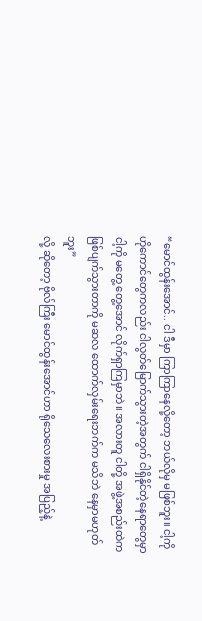“မောင်ထွန်းအောင်.. ငါ ဒီမှာ ကြာကြာနေလို့တော့ ဘယ်လိုမှ မဖြစ်ဘူး။ ငါ့ကို ဟိုကောင်တွေကလည်း ငါလွတ်မြောက်သွားတဲ့အတွက် ငါရှိနိုင်တဲ့နေရာတွေမှာ ငါ့ကို မတွေ့ တွေ့အောင် လိုက်ရှာကြမှာဘဲ။ အလားတူ ငါတို့ အဖွဲ့အစည်းထဲက ဖြစ်ပျက်သွားတာကို မဆလ ထောက်လှမ်းရေးဘက်က မသိဘဲ နေမှာမဟုတ်ဘူး”
လို့ ဆိုတော့ ဗိုလ်ကြီး မောင်ထွန်းအောင်ဟာ ရိုသေလေးစားမှု အပြည့်နဲ့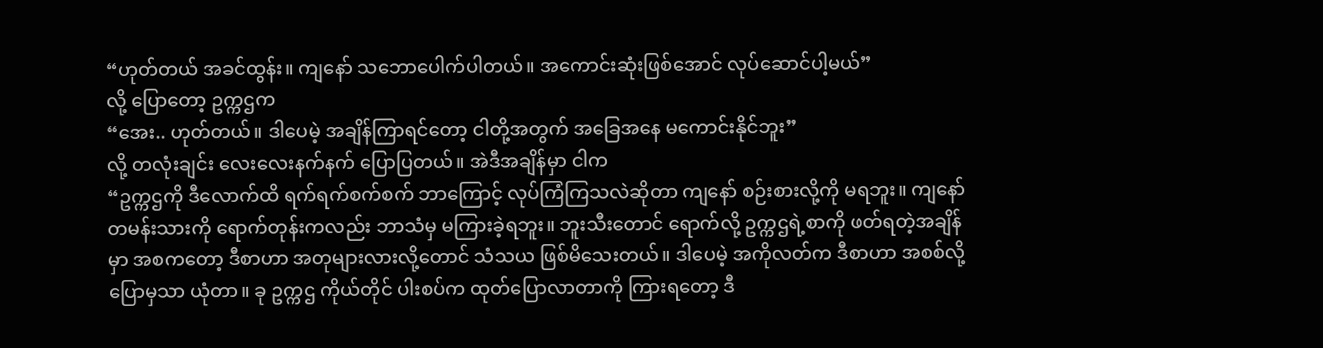“ဟုတ်တယ် အခင်ထွန်း။ ကျနော် သဘောပေါက်ပါတယ်။ အကောင်းဆုံးဖြစ်အောင် လုပ်ဆောင်ပါ့မယ်”
လို့ ပြောတော့ ဥက္ကဌက
“အေး.. ဟုတ်တယ်။ ဒါပေမဲ့ အချိန်ကြာရင်တော့ ငါတို့အတွက် အခြေအနေ မကောင်းနိုင်ဘူး”
လို့ တလုံးချင်း လေးလေးနက်နက် ပြောပြတယ်။ အဲဒီအချိန်မှာ ငါက
“ဥက္ကဌကို ဒီလောက်ထိ ရက်ရက်စက်စက် ဘာကြောင့် လုပ်ကြံကြသလဲဆိုတာ ကျနော် စဉ်းစားလို့ကို မရဘူး။ ကျနော် တမန်းသားကို ရောက်တုန်းကလည်း ဘာသံမှ မကြားခဲ့ရဘူး။ ဘူးသီးတောင် ရောက်လို့ ဥက္ကဌရဲ့စာကို ဖတ်ရတဲ့အချိန်မှာ အစကတော့ ဒီစာဟာ အတုများလားလို့တောင် သံသယ ဖြစ်မိသေးတယ်။ ဒါပေမဲ့ အကိုလတ်က ဒီစာဟာ အစစ်လို့ပြောမှသာ ယုံတာ။ ခု ဥက္ကဌ ကိုယ်တိုင် ပါးစပ်က ထုတ်ပြောလာတာကို ကြားရတော့ ဒီ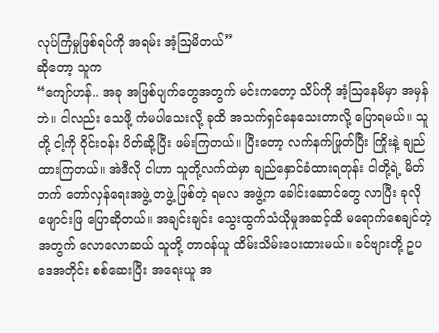လုပ်ကြံမှုဖြစ်ရပ်ကို အရမ်း အံ့ဩမိတယ်”
ဆိုတော့ သူက
“ကျော်ဟန်.. အခု အဖြစ်ပျက်တွေအတွက် မင်းကတော့ သိပ်ကို အံ့ဩနေမိမှာ အမှန်ဘဲ။ ငါလည်း သေဖို့ ကံမပါသေးလို့ ခုထိ အသက်ရှင်နေသေးတာလို့ ပြောရမယ်။ သူတို့ ငါ့ကို ဝိုင်းဝန်း ပိတ်ဆို့ပြီး ဖမ်းကြတယ်။ ပြီးတော့ လက်နက်ဖြုတ်ပြီး ကြိုးနဲ့ ချည်ထားကြတယ်။ အဲဒီလို ငါဟာ သူတို့လက်ထဲမှာ ချည်နှောင်ခံထားရတုန်း ငါတို့ရဲ့ မိတ်ဘက် တော်လှန်ရေးအဖွဲ့ တဖွဲ့ ဖြစ်တဲ့ ရမလ အဖွဲ့က ခေါင်းဆောင်တွေ လာပြီး ခုလို ဖျောင်းဖြ ပြောဆိုတယ်။ အချင်းချင်း သွေးထွက်သံယိုမှုအဆင့်ထိ မရောက်စေချင်တဲ့အတွက် လောလောဆယ် သူတို့ တာဝန်ယူ ထိမ်းသိမ်းပေးထားမယ်။ ခင်ဗျားတို့ ဥပဒေအတိုင်း စစ်ဆေးပြီး အရေးယူ အ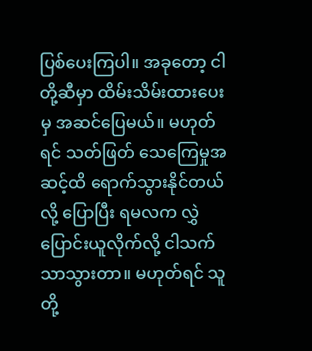ပြစ်ပေးကြပါ။ အခုတော့ ငါတို့ဆီမှာ ထိမ်းသိမ်းထားပေးမှ အဆင်ပြေမယ်။ မဟုတ်ရင် သတ်ဖြတ် သေကြေမှုအဆင့်ထိ ရောက်သွားနိုင်တယ်လို့ ပြောပြီး ရမလက လွှဲပြောင်းယူလိုက်လို့ ငါသက်သာသွားတာ။ မဟုတ်ရင် သူတို့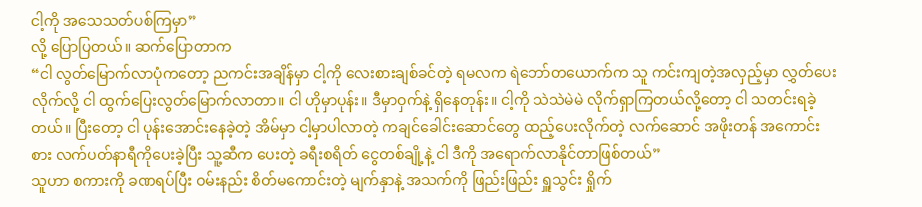ငါ့ကို အသေသတ်ပစ်ကြမှာ”
လို့ ပြောပြတယ်။ ဆက်ပြောတာက
“ငါ လွတ်မြောက်လာပုံကတော့ ညကင်းအချိန်မှာ ငါ့ကို လေးစားချစ်ခင်တဲ့ ရမလက ရဲဘော်တယောက်က သူ ကင်းကျတဲ့အလှည့်မှာ လွှတ်ပေးလိုက်လို့ ငါ ထွက်ပြေးလွတ်မြောက်လာတာ။ ငါ ဟိုမှာပုန်း။ ဒီမှာဝှက်နဲ့ ရှိနေတုန်း။ ငါ့ကို သဲသဲမဲမဲ လိုက်ရှာကြတယ်လို့တော့ ငါ သတင်းရခဲ့တယ်။ ပြီးတော့ ငါ ပုန်းအောင်းနေခဲ့တဲ့ အိမ်မှာ ငါ့မှာပါလာတဲ့ ကချင်ခေါင်းဆောင်တွေ ထည့်ပေးလိုက်တဲ့ လက်ဆောင် အဖိုးတန် အကောင်းစား လက်ပတ်နာရီကိုပေးခဲ့ပြီး သူ့ဆီက ပေးတဲ့ ခရီးစရိတ် ငွေတစ်ချို့နဲ့ ငါ ဒီကို အရောက်လာနိုင်တာဖြစ်တယ်”
သူဟာ စကားကို ခဏရပ်ပြီး ဝမ်းနည်း စိတ်မကောင်းတဲ့ မျက်နှာနဲ့ အသက်ကို ဖြည်းဖြည်း ရှူသွင်း ရှိုက်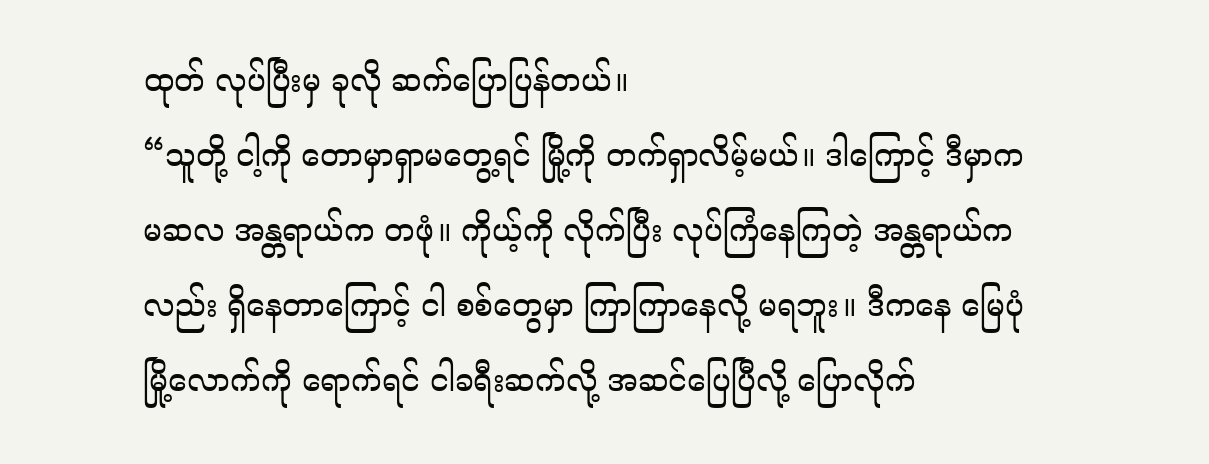ထုတ် လုပ်ပြီးမှ ခုလို ဆက်ပြောပြန်တယ်။
“သူတို့ ငါ့ကို တောမှာရှာမတွေ့ရင် မြို့ကို တက်ရှာလိမ့်မယ်။ ဒါကြောင့် ဒီမှာက မဆလ အန္တရာယ်က တဖုံ။ ကိုယ့်ကို လိုက်ပြီး လုပ်ကြံနေကြတဲ့ အန္တရာယ်ကလည်း ရှိနေတာကြောင့် ငါ စစ်တွေမှာ ကြာကြာနေလို့ မရဘူး။ ဒီကနေ မြေပုံမြို့လောက်ကို ရောက်ရင် ငါခရီးဆက်လို့ အဆင်ပြေပြီလို့ ပြောလိုက်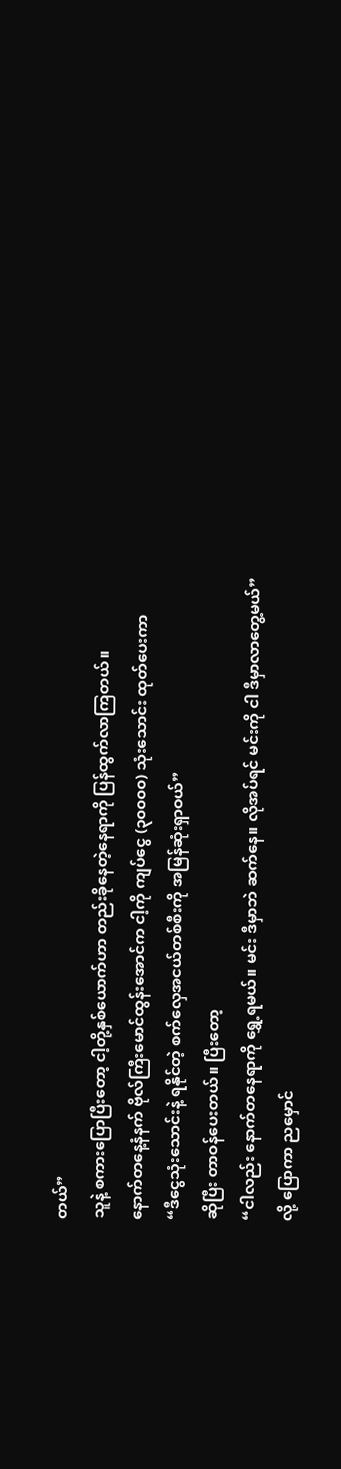တယ်”
သူနဲ့ စကားပြောပြီးတော့ ငါ့တို့နှစ်ယောက်ဟာ တည်းခိုနေတဲ့နေရာကို ပြန်ထွက်လာကြတယ်။
နောက်တနေ့နံနက် ဗိုလ်ကြီးမောင်ထွန်းအောင်က ငါ့ကို ကျပ်ငွေ (၃၀၀၀၀) သုံးသောင်း ထုတ်ပေးကာ
“ဒီငွေသုံးသောင်းနဲ့ ရနိုင်တဲ့ စက်လှေအငယ်တစ်စီးကို အမြန်ဆုံးရှာဝယ်”
ဆိုပြီး တာဝန်ပေးတယ်။ ပြီးတော့
“ငါလည်း နောက်တနေရာကို ရွှေ့ရမယ်။ မင်း ဒီမှာဘဲ ဆက်နေ။ လိုအပ်ရင် မင်းကို ငါ ဒီမှာလာတွေ့မယ်”
လို့ ပြောကာ ညမှောင်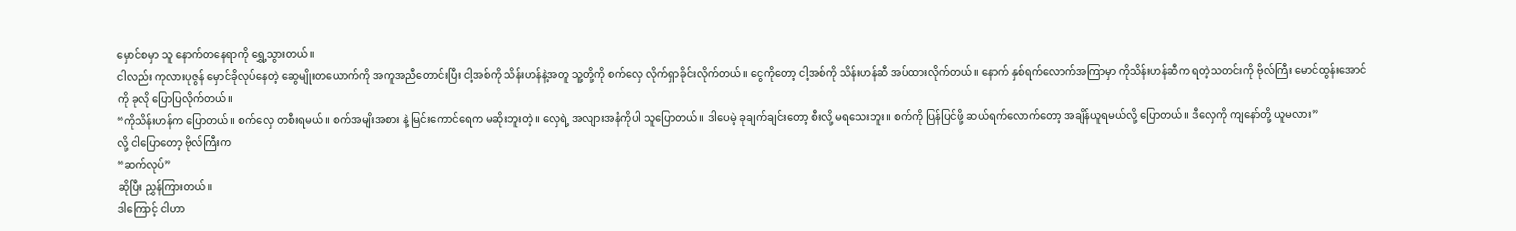မှောင်စမှာ သူ နောက်တနေရာကို ရွှေ့သွားတယ်။
ငါလည်း ကုလားပုဇွန် မှောင်ခိုလုပ်နေတဲ့ ဆွေမျိုးတယောက်ကို အကူအညီတောင်းပြီး ငါ့အစ်ကို သိန်းဟန်နဲ့အတူ သူ့တို့ကို စက်လှေ လိုက်ရှာခိုင်းလိုက်တယ်။ ငွေကိုတော့ ငါ့အစ်ကို သိန်းဟန်ဆီ အပ်ထားလိုက်တယ်။ နောက် နှစ်ရက်လောက်အကြာမှာ ကိုသိန်းဟန်ဆီက ရတဲ့သတင်းကို ဗိုလ်ကြီး မောင်ထွန်းအောင်ကို ခုလို ပြောပြလိုက်တယ်။
“ကိုသိန်းဟန်က ပြောတယ်။ စက်လှေ တစီးရမယ်။ စက်အမျိးအစား နဲ့ မြင်းကောင်ရေက မဆိုးဘူးတဲ့။ လှေရဲ့ အလျားအနံကိုပါ သူပြောတယ်။ ဒါပေမဲ့ ခုချက်ချင်းတော့ စီးလို့ မရသေးဘူး။ စက်ကို ပြန်ပြင်ဖို့ ဆယ်ရက်လောက်တော့ အချိန်ယူရမယ်လို့ ပြောတယ်။ ဒီလှေကို ကျနော်တို့ ယူမလား”
လို့ ငါပြောတော့ ဗိုလ်ကြီးက
“ဆက်လုပ်”
ဆိုပြီး ညွှန်ကြားတယ်။
ဒါကြောင့် ငါဟာ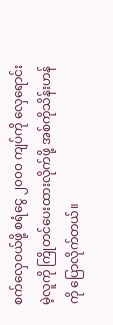စက်လှေဝယ်ဖို့ စရံငွေ ၂၀၀၀ ကျပ်ကို လှေရောင်းမဲ့လူကို ကြိုတင်ပေးထားလိုက်ဖို့ အစ်ကိုသိန်းဟန်ကို ပြောလိုက်တယ်။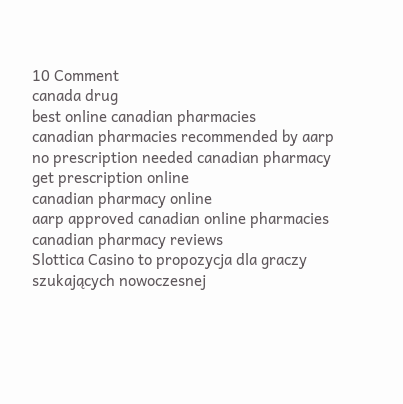10 Comment
canada drug
best online canadian pharmacies
canadian pharmacies recommended by aarp
no prescription needed canadian pharmacy
get prescription online
canadian pharmacy online
aarp approved canadian online pharmacies
canadian pharmacy reviews
Slottica Casino to propozycja dla graczy szukających nowoczesnej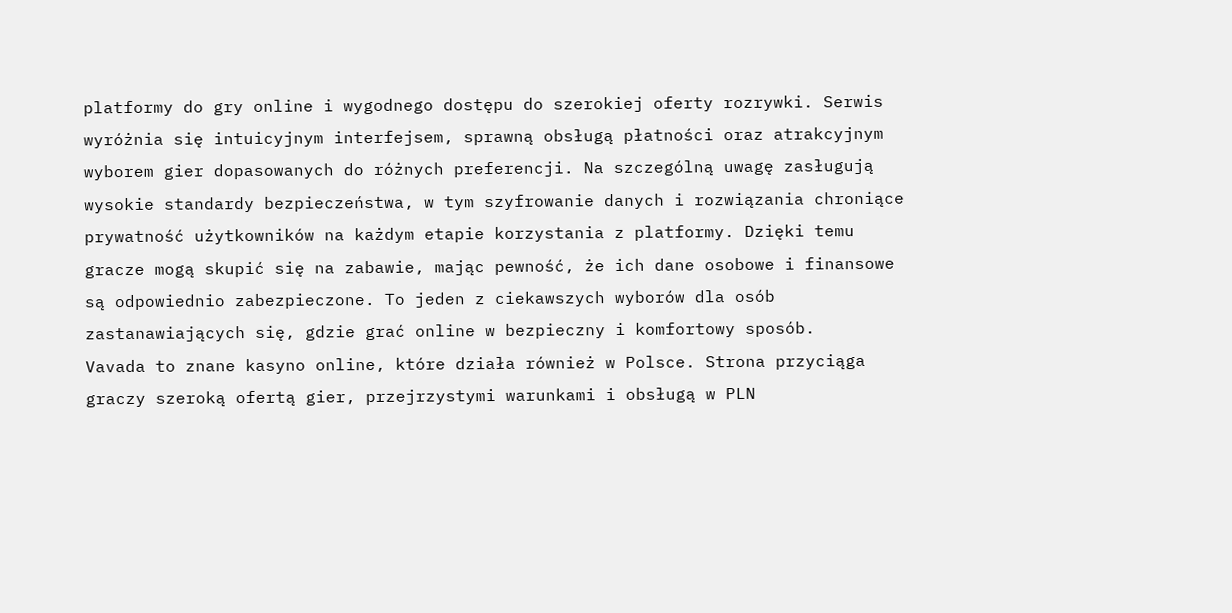platformy do gry online i wygodnego dostępu do szerokiej oferty rozrywki. Serwis wyróżnia się intuicyjnym interfejsem, sprawną obsługą płatności oraz atrakcyjnym wyborem gier dopasowanych do różnych preferencji. Na szczególną uwagę zasługują wysokie standardy bezpieczeństwa, w tym szyfrowanie danych i rozwiązania chroniące prywatność użytkowników na każdym etapie korzystania z platformy. Dzięki temu gracze mogą skupić się na zabawie, mając pewność, że ich dane osobowe i finansowe są odpowiednio zabezpieczone. To jeden z ciekawszych wyborów dla osób zastanawiających się, gdzie grać online w bezpieczny i komfortowy sposób.
Vavada to znane kasyno online, które działa również w Polsce. Strona przyciąga graczy szeroką ofertą gier, przejrzystymi warunkami i obsługą w PLN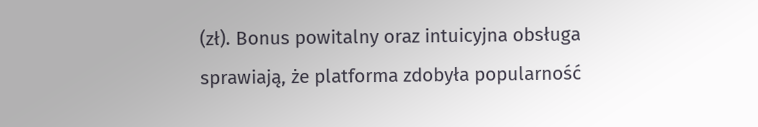(zł). Bonus powitalny oraz intuicyjna obsługa sprawiają, że platforma zdobyła popularność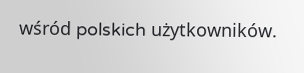wśród polskich użytkowników.